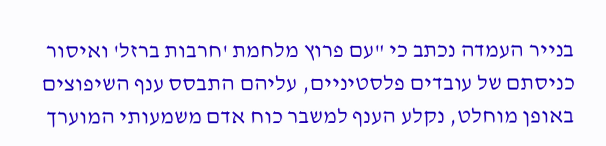בנייר העמדה נכתב כי "עם פרוץ מלחמת 'חרבות ברזל' ואיסור כניסתם של עובדים פלסטיניים, עליהם התבסס ענף השיפוצים באופן מוחלט, נקלע הענף למשבר כוח אדם משמעותי המוערך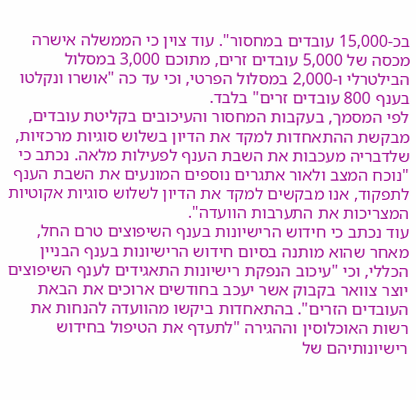בכ-15,000 עובדים במחסור". עוד צוין כי הממשלה אישרה מכסה של 5,000 עובדים זרים, מתוכם 3,000 במסלול הבילטרלי ו-2,000 במסלול הפרטי, וכי עד כה "אושרו ונקלטו בענף 800 עובדים זרים" בלבד.
לפי המסמך, בעקבות המחסור והעיכובים בקליטת עובדים, מבקשת ההתאחדות למקד את הדיון בשלוש סוגיות מרכזיות, שלדבריה מעכבות את השבת הענף לפעילות מלאה. נכתב כי "נוכח המצב ולאור אתגרים נוספים המונעים את השבת הענף לתפקוד, אנו מבקשים למקד את הדיון לשלוש סוגיות אקוטיות המצריכות את התערבות הוועדה".
עוד נכתב כי חידוש הרישיונות בענף השיפוצים טרם החל, מאחר שהוא מותנה בסיום חידוש הרישיונות בענף הבניין הכללי, וכי "עיכוב הנפקת רישיונות התאגידים לענף השיפוצים יוצר צוואר בקבוק אשר יעכב בחודשים ארוכים את הבאת העובדים הזרים". בהתאחדות ביקשו מהוועדה להנחות את רשות האוכלוסין וההגירה "לתעדף את הטיפול בחידוש רישיונותיהם של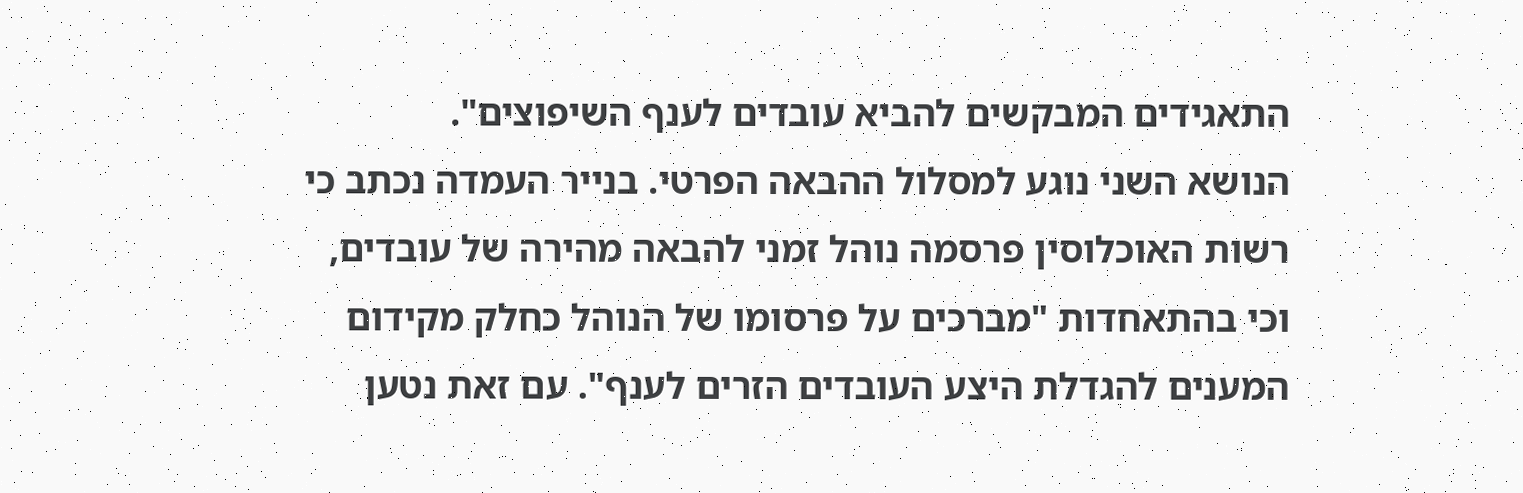התאגידים המבקשים להביא עובדים לענף השיפוצים".
הנושא השני נוגע למסלול ההבאה הפרטי. בנייר העמדה נכתב כי רשות האוכלוסין פרסמה נוהל זמני להבאה מהירה של עובדים, וכי בהתאחדות "מברכים על פרסומו של הנוהל כחלק מקידום המענים להגדלת היצע העובדים הזרים לענף". עם זאת נטען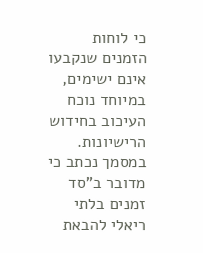כי לוחות הזמנים שנקבעו אינם ישימים, במיוחד נוכח העיכוב בחידוש הרישיונות.
במסמך נכתב כי מדובר ב"סד זמנים בלתי ריאלי להבאת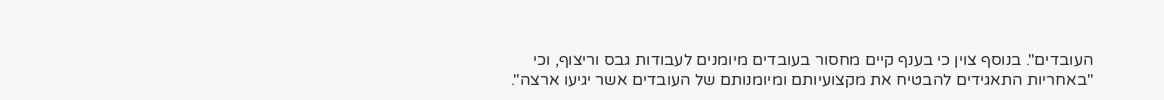העובדים". בנוסף צוין כי בענף קיים מחסור בעובדים מיומנים לעבודות גבס וריצוף, וכי "באחריות התאגידים להבטיח את מקצועיותם ומיומנותם של העובדים אשר יגיעו ארצה".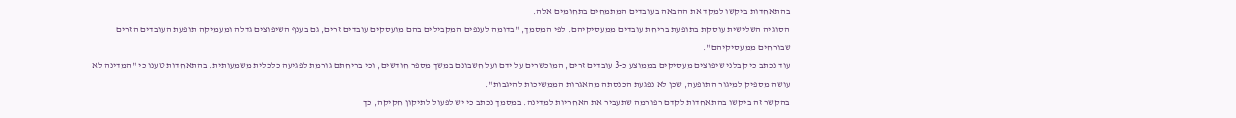בהתאחדות ביקשו למקד את ההבאה בעובדים המתמחים בתחומים אלה.
הסוגיה השלישית עוסקת בתופעת בריחת עובדים ממעסיקיהם. לפי המסמך, "בדומה לענפים המקבילים בהם מועסקים עובדים זרים, גם בענף השיפוצים גדלה ומעמיקה תופעת העובדים הזרים שבורחים ממעסיקיהם".
עוד נכתב כי קבלני שיפוצים מעסיקים בממוצע כ-3 עובדים זרים, המוכשרים על ידם ועל חשבונם במשך מספר חודשים, וכי בריחתם גורמת לפגיעה כלכלית משמעותית. בהתאחדות טענו כי "המדינה לא עושה מספיק למיגור התופעה, שכן לא נפגעת הכנסתה מהאגרות הממשיכות להיגבות".
בהקשר זה ביקשו בהתאחדות לקדם רפורמה שתעביר את האחריות למדינה. במסמך נכתב כי יש לפעול לתיקון חקיקה, כך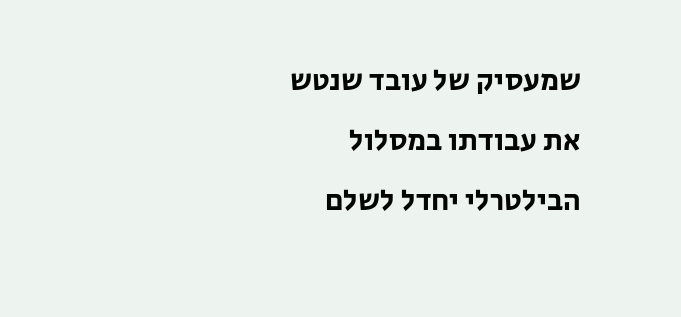שמעסיק של עובד שנטש את עבודתו במסלול הבילטרלי יחדל לשלם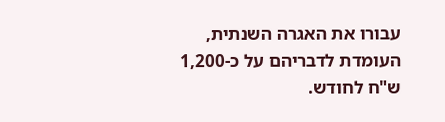עבורו את האגרה השנתית, העומדת לדבריהם על כ-1,200 ש"ח לחודש.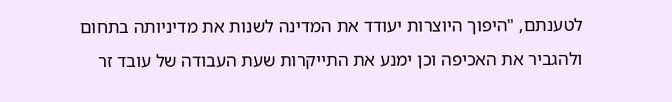לטענתם, "היפוך היוצרות יעודד את המדינה לשנות את מדיניותה בתחום ולהגביר את האכיפה וכן ימנע את התייקרות שעת העבודה של עובד זר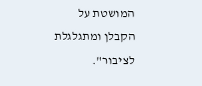המושטת על הקבלן ומתגלגלת לציבור".